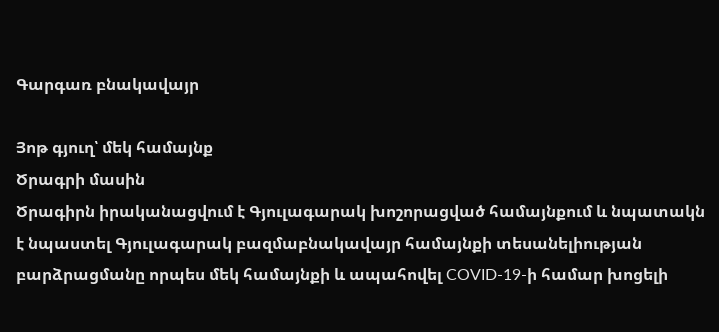Գարգառ բնակավայր

Յոթ գյուղ՝ մեկ համայնք
Ծրագրի մասին
Ծրագիրն իրականացվում է Գյուլագարակ խոշորացված համայնքում և նպատակն է նպաստել Գյուլագարակ բազմաբնակավայր համայնքի տեսանելիության բարձրացմանը որպես մեկ համայնքի և ապահովել COVID-19-ի համար խոցելի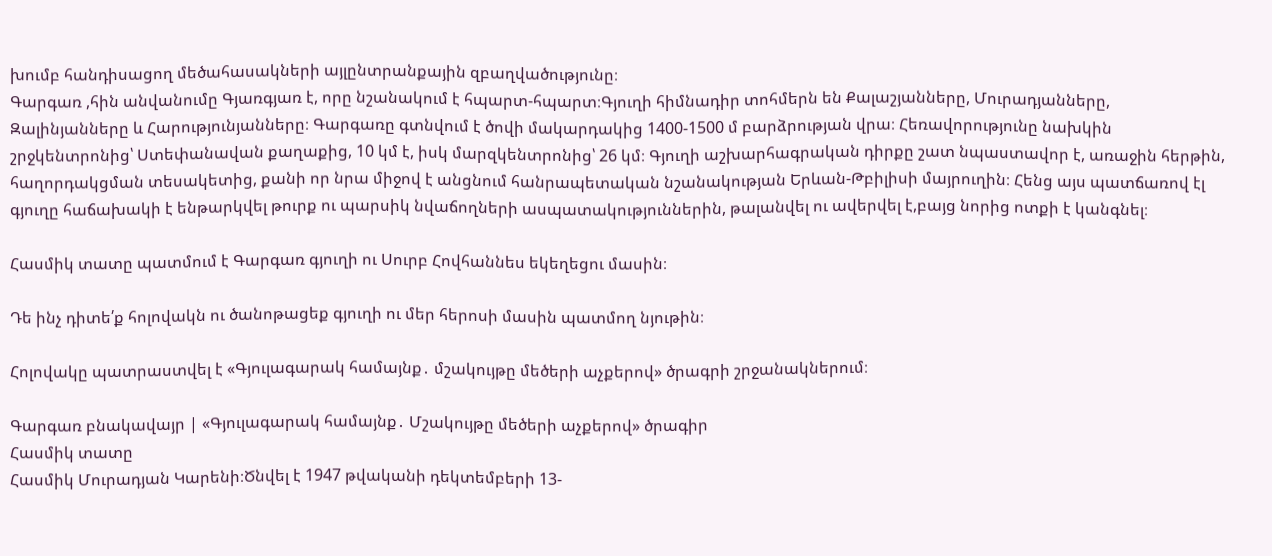խումբ հանդիսացող մեծահասակների այլընտրանքային զբաղվածությունը։
Գարգառ ,հին անվանումը Գյառգյառ է, որը նշանակում է հպարտ-հպարտ։Գյուղի հիմնադիր տոհմերն են Քալաշյանները, Մուրադյանները, Զալինյանները և Հարությունյանները։ Գարգառը գտնվում է ծովի մակարդակից 1400-1500 մ բարձրության վրա։ Հեռավորությունը նախկին շրջկենտրոնից՝ Ստեփանավան քաղաքից, 10 կմ է, իսկ մարզկենտրոնից՝ 26 կմ։ Գյուղի աշխարհագրական դիրքը շատ նպաստավոր է, առաջին հերթին, հաղորդակցման տեսակետից, քանի որ նրա միջով է անցնում հանրապետական նշանակության Երևան-Թբիլիսի մայրուղին։ Հենց այս պատճառով էլ գյուղը հաճախակի է ենթարկվել թուրք ու պարսիկ նվաճողների ասպատակություններին, թալանվել ու ավերվել է,բայց նորից ոտքի է կանգնել։

Հասմիկ տատը պատմում է Գարգառ գյուղի ու Սուրբ Հովհաննես եկեղեցու մասին։

Դե ինչ դիտե՛ք հոլովակն ու ծանոթացեք գյուղի ու մեր հերոսի մասին պատմող նյութին։

Հոլովակը պատրաստվել է «Գյուլագարակ համայնք․ մշակույթը մեծերի աչքերով» ծրագրի շրջանակներում։

Գարգառ բնակավայր | «Գյուլագարակ համայնք․ Մշակույթը մեծերի աչքերով» ծրագիր
Հասմիկ տատը
Հասմիկ Մուրադյան Կարենի։Ծնվել է 1947 թվականի դեկտեմբերի 13-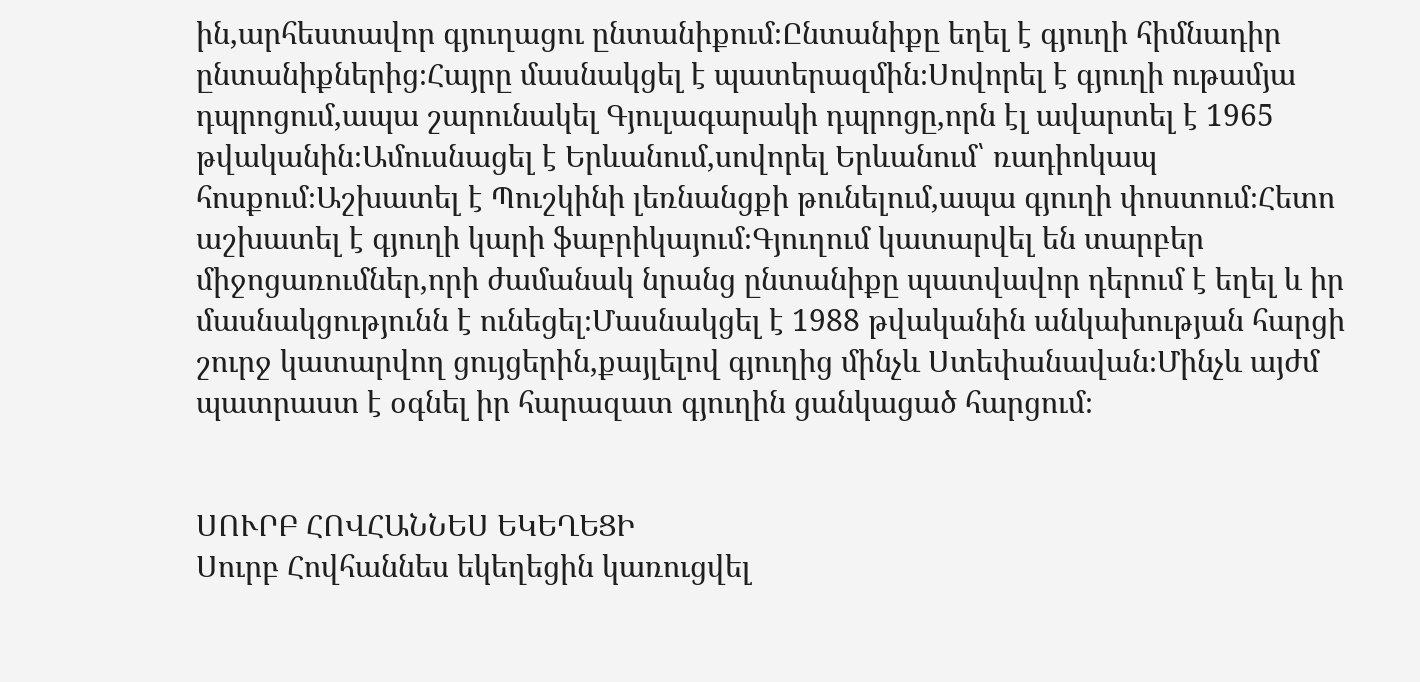ին,արհեստավոր գյուղացու ընտանիքում։Ընտանիքը եղել է գյուղի հիմնադիր ընտանիքներից։Հայրը մասնակցել է պատերազմին։Սովորել է գյուղի ութամյա դպրոցում,ապա շարունակել Գյուլագարակի դպրոցը,որն էլ ավարտել է 1965 թվականին։Ամուսնացել է Երևանում,սովորել Երևանում՝ ռադիոկապ հոսքում։Աշխատել է Պուշկինի լեռնանցքի թունելում,ապա գյուղի փոստում։Հետո աշխատել է գյուղի կարի ֆաբրիկայում։Գյուղում կատարվել են տարբեր միջոցառումներ,որի ժամանակ նրանց ընտանիքը պատվավոր դերում է եղել և իր մասնակցությունն է ունեցել։Մասնակցել է 1988 թվականին անկախության հարցի շուրջ կատարվող ցույցերին,քայլելով գյուղից մինչև Ստեփանավան։Մինչև այժմ պատրաստ է օգնել իր հարազատ գյուղին ցանկացած հարցում։


ՍՈՒՐԲ ՀՈՎՀԱՆՆԵՍ ԵԿԵՂԵՑԻ
Սուրբ Հովհաննես եկեղեցին կառուցվել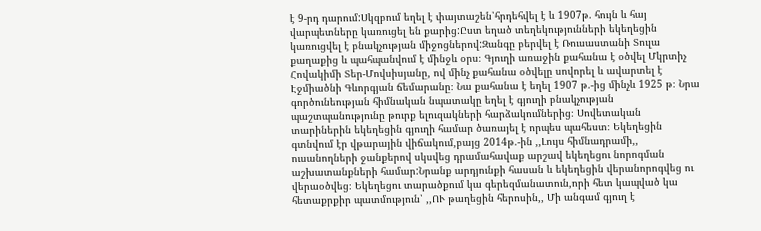է 9-րդ դարում:Սկզբում եղել է փայտաշեն՝հրդեհվել է և 1907թ. հույն և հայ վարպետները կառուցել են քարից:Ըստ եղած տեղեկությունների եկեղեցին կառուցվել է բնակչության միջոցներով:Զանգը բերվել է Ռուսաստանի Տուլա քաղաքից և պահպանվում է մինջև օրս։ Գյուղի առաջին քահանա է օծվել Մկրտիչ Հովակիմի Տեր-Մովսիսյանը, ով մինչ քահանա օծվելը սովորել և ավարտել է Էջմիածնի Գևորգյան ճեմարանը։ Նա քահանա է եղել 1907 թ.-ից մինչև 1925 թ։ Նրա գործունեության հիմնական նպատակը եղել է գյուղի բնակչության պաշտպանությունը թուրք ելուզակների հարձակումներից։ Սովետական տարիներին եկեղեցին գյուղի համար ծառայել է որպես պահեստ։ Եկեղեցին գտնվում էր վթարային վիճակում,բայց 2014թ.-ին ,,Լույս հիմնադրամի,, ուսանողների ջանքերով սկսվեց դրամահավաք արշավ եկեղեցու նորոգման աշխատանքների համար:Նրանք արդյունքի հասան և եկեղեցին վերանորոգվեց ու վերաօծվեց։ Եկեղեցու տարածքում կա գերեզմանատուն,որի հետ կապված կա հետաքրքիր պատմություն՝ ,,ՈՒ թաղեցին հերոսին,, Մի անգամ գյուղ է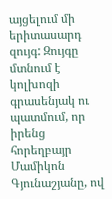այցելում մի երիտասարդ զույգ: Զույգը մտնում է կոլխոզի գրասենյակ ու պատմում, որ իրենց հորեղբայր Մամիկոն Գյունաշյանը, ով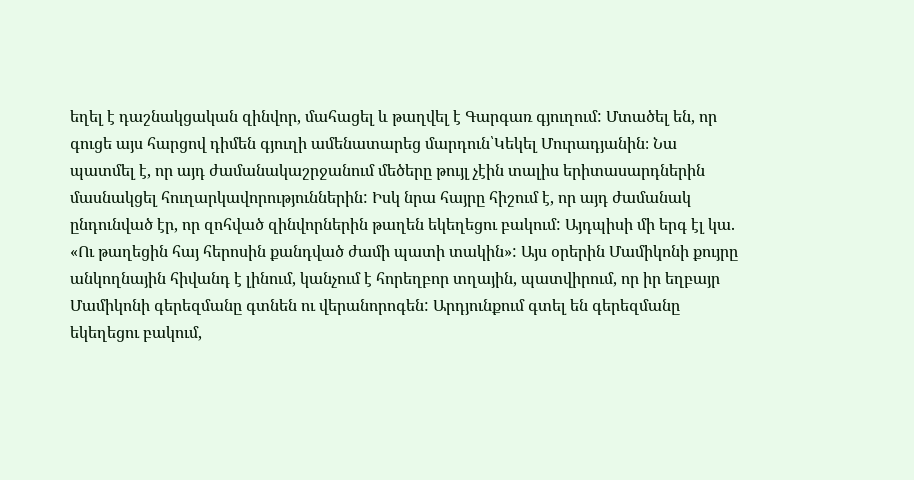եղել է դաշնակցական զինվոր, մահացել և թաղվել է Գարգառ գյուղում: Մտածել են, որ գուցե այս հարցով դիմեն գյուղի ամենատարեց մարդուն՝Կեկել Մուրադյանին։ Նա պատմել է, որ այդ ժամանակաշրջանում մեծերը թույլ չէին տալիս երիտասարդներին մասնակցել հուղարկավորություններին: Իսկ նրա հայրը հիշում է, որ այդ ժամանակ ընդունված էր, որ զոհված զինվորներին թաղեն եկեղեցու բակում: Այդպիսի մի երգ էլ կա. «Ու թաղեցին հայ հերոսին քանդված ժամի պատի տակին»: Այս օրերին Մամիկոնի քույրը անկողնային հիվանդ է լինում, կանչում է հորեղբոր տղային, պատվիրում, որ իր եղբայր Մամիկոնի գերեզմանը գտնեն ու վերանորոգեն: Արդյունքում գտել են գերեզմանը եկեղեցու բակում,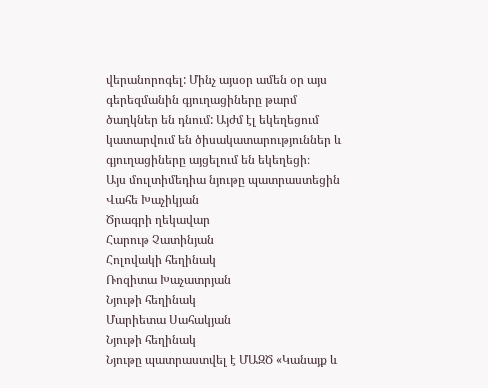վերանորոգել: Մինչ այսօր ամեն օր այս գերեզմանին գյուղացիները թարմ ծաղկներ են դնում: Այժմ էլ եկեղեցում կատարվում են ծիսակատարություններ և գյուղացիները այցելում են եկեղեցի։
Այս մուլտիմեդիա նյութը պատրաստեցին
Վահե Խաչիկյան
Ծրագրի ղեկավար
Հարութ Չատինյան
Հոլովակի հեղինակ
Ռոզիտա Խաչատրյան
Նյութի հեղինակ
Մարիետա Սահակյան
Նյութի հեղինակ
Նյութը պատրաստվել է ՄԱԶԾ «Կանայք և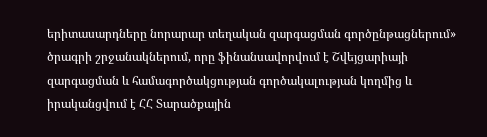երիտասարդները նորարար տեղական զարգացման գործընթացներում» ծրագրի շրջանակներում, որը ֆինանսավորվում է Շվեյցարիայի զարգացման և համագործակցության գործակալության կողմից և իրականցվում է ՀՀ Տարածքային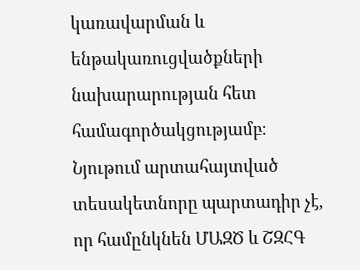կառավարման և ենթակառուցվածքների նախարարության հետ համագործակցությամբ։ Նյութում արտահայտված տեսակետնորը պարտադիր չէ, որ համընկնեն ՄԱԶԾ և ՇԶՀԳ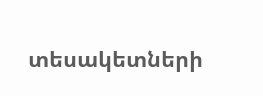տեսակետների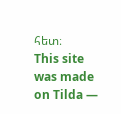հետ։
This site was made on Tilda —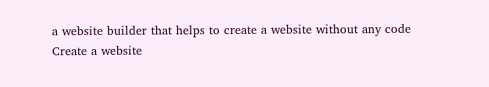a website builder that helps to create a website without any code
Create a website